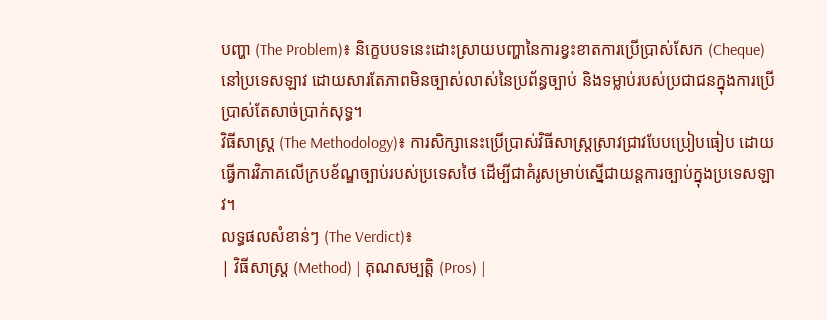បញ្ហា (The Problem)៖ និក្ខេបបទនេះដោះស្រាយបញ្ហានៃការខ្វះខាតការប្រើប្រាស់សែក (Cheque) នៅប្រទេសឡាវ ដោយសារតែភាពមិនច្បាស់លាស់នៃប្រព័ន្ធច្បាប់ និងទម្លាប់របស់ប្រជាជនក្នុងការប្រើប្រាស់តែសាច់ប្រាក់សុទ្ធ។
វិធីសាស្ត្រ (The Methodology)៖ ការសិក្សានេះប្រើប្រាស់វិធីសាស្ត្រស្រាវជ្រាវបែបប្រៀបធៀប ដោយធ្វើការវិភាគលើក្របខ័ណ្ឌច្បាប់របស់ប្រទេសថៃ ដើម្បីជាគំរូសម្រាប់ស្នើជាយន្តការច្បាប់ក្នុងប្រទេសឡាវ។
លទ្ធផលសំខាន់ៗ (The Verdict)៖
| វិធីសាស្ត្រ (Method) | គុណសម្បត្តិ (Pros) |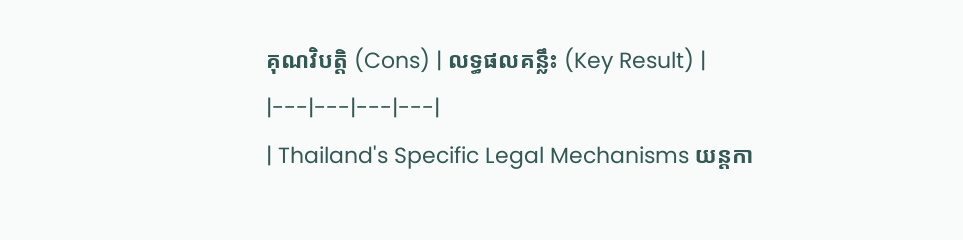គុណវិបត្តិ (Cons) | លទ្ធផលគន្លឹះ (Key Result) |
|---|---|---|---|
| Thailand's Specific Legal Mechanisms យន្តកា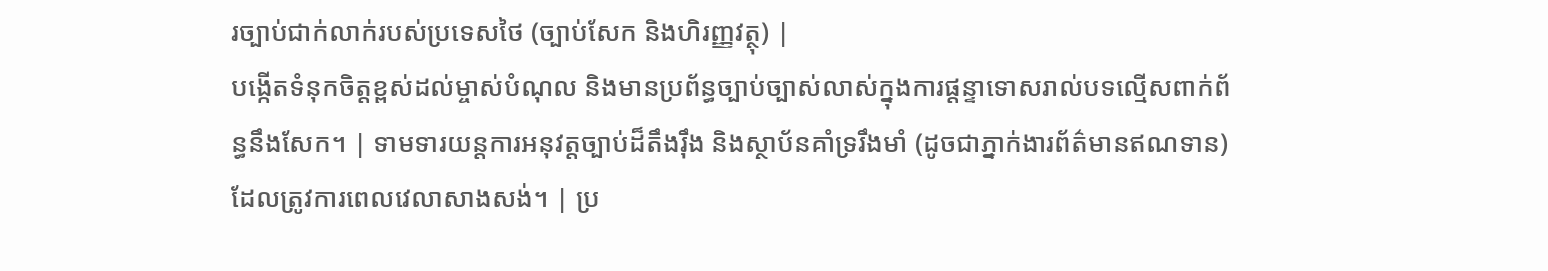រច្បាប់ជាក់លាក់របស់ប្រទេសថៃ (ច្បាប់សែក និងហិរញ្ញវត្ថុ) |
បង្កើតទំនុកចិត្តខ្ពស់ដល់ម្ចាស់បំណុល និងមានប្រព័ន្ធច្បាប់ច្បាស់លាស់ក្នុងការផ្តន្ទាទោសរាល់បទល្មើសពាក់ព័ន្ធនឹងសែក។ | ទាមទារយន្តការអនុវត្តច្បាប់ដ៏តឹងរ៉ឹង និងស្ថាប័នគាំទ្ររឹងមាំ (ដូចជាភ្នាក់ងារព័ត៌មានឥណទាន) ដែលត្រូវការពេលវេលាសាងសង់។ | ប្រ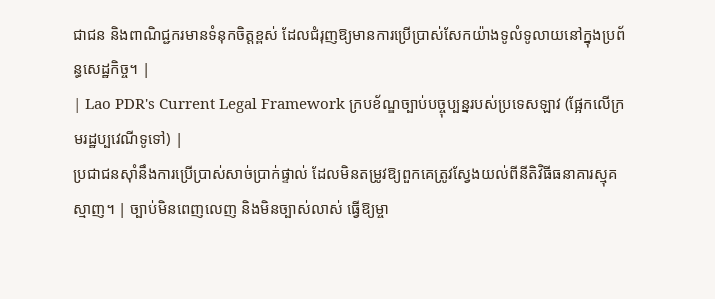ជាជន និងពាណិជ្ជករមានទំនុកចិត្តខ្ពស់ ដែលជំរុញឱ្យមានការប្រើប្រាស់សែកយ៉ាងទូលំទូលាយនៅក្នុងប្រព័ន្ធសេដ្ឋកិច្ច។ |
| Lao PDR's Current Legal Framework ក្របខ័ណ្ឌច្បាប់បច្ចុប្បន្នរបស់ប្រទេសឡាវ (ផ្អែកលើក្រមរដ្ឋប្បវេណីទូទៅ) |
ប្រជាជនស៊ាំនឹងការប្រើប្រាស់សាច់ប្រាក់ផ្ទាល់ ដែលមិនតម្រូវឱ្យពួកគេត្រូវស្វែងយល់ពីនីតិវិធីធនាគារស្មុគស្មាញ។ | ច្បាប់មិនពេញលេញ និងមិនច្បាស់លាស់ ធ្វើឱ្យម្ចា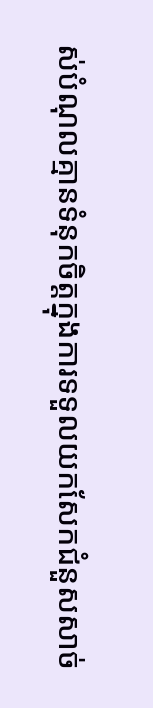ស់បំណុលគ្មានទំនុកចិត្តក្នុងការទទួលយកសែកជំនួសសាច់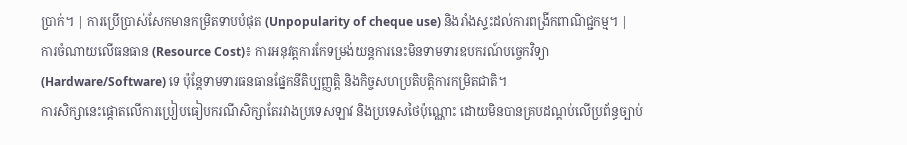ប្រាក់។ | ការប្រើប្រាស់សែកមានកម្រិតទាបបំផុត (Unpopularity of cheque use) និងរាំងស្ទះដល់ការពង្រីកពាណិជ្ជកម្ម។ |
ការចំណាយលើធនធាន (Resource Cost)៖ ការអនុវត្តការកែទម្រង់យន្តការនេះមិនទាមទារឧបករណ៍បច្ចេកវិទ្យា (Hardware/Software) ទេ ប៉ុន្តែទាមទារធនធានផ្នែកនីតិប្បញ្ញត្តិ និងកិច្ចសហប្រតិបត្តិការកម្រិតជាតិ។
ការសិក្សានេះផ្តោតលើការប្រៀបធៀបករណីសិក្សាតែរវាងប្រទេសឡាវ និងប្រទេសថៃប៉ុណ្ណោះ ដោយមិនបានគ្របដណ្តប់លើប្រព័ន្ធច្បាប់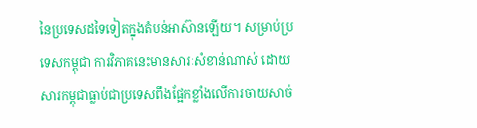នៃប្រទេសដទៃទៀតក្នុងតំបន់អាស៊ានឡើយ។ សម្រាប់ប្រទេសកម្ពុជា ការវិភាគនេះមានសារៈសំខាន់ណាស់ ដោយសារកម្ពុជាធ្លាប់ជាប្រទេសពឹងផ្អែកខ្លាំងលើការចាយសាច់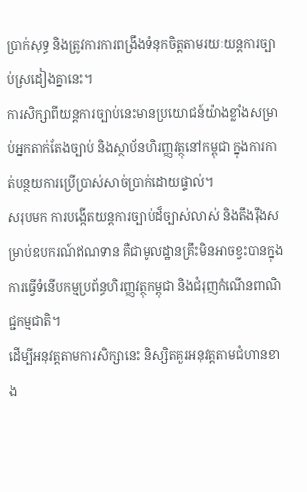ប្រាក់សុទ្ធ និងត្រូវការការពង្រឹងទំនុកចិត្តតាមរយៈយន្តការច្បាប់ស្រដៀងគ្នានេះ។
ការសិក្សាពីយន្តការច្បាប់នេះមានប្រយោជន៍យ៉ាងខ្លាំងសម្រាប់អ្នកតាក់តែងច្បាប់ និងស្ថាប័នហិរញ្ញវត្ថុនៅកម្ពុជា ក្នុងការកាត់បន្ថយការប្រើប្រាស់សាច់ប្រាក់ដោយផ្ទាល់។
សរុបមក ការបង្កើតយន្តការច្បាប់ដ៏ច្បាស់លាស់ និងតឹងរ៉ឹងសម្រាប់ឧបករណ៍ឥណទាន គឺជាមូលដ្ឋានគ្រឹះមិនអាចខ្វះបានក្នុងការធ្វើទំនើបកម្មប្រព័ន្ធហិរញ្ញវត្ថុកម្ពុជា និងជំរុញកំណើនពាណិជ្ជកម្មជាតិ។
ដើម្បីអនុវត្តតាមការសិក្សានេះ និស្សិតគួរអនុវត្តតាមជំហានខាង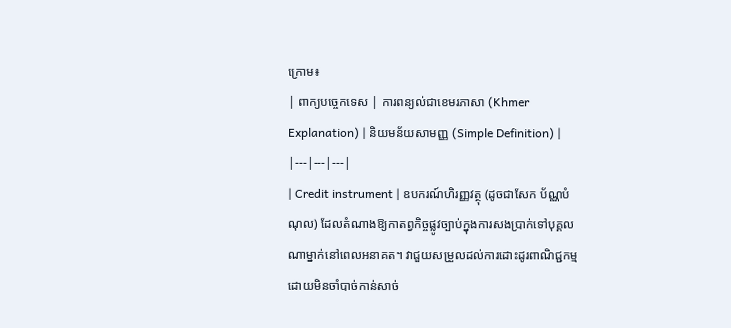ក្រោម៖
| ពាក្យបច្ចេកទេស | ការពន្យល់ជាខេមរភាសា (Khmer Explanation) | និយមន័យសាមញ្ញ (Simple Definition) |
|---|---|---|
| Credit instrument | ឧបករណ៍ហិរញ្ញវត្ថុ (ដូចជាសែក ប័ណ្ណបំណុល) ដែលតំណាងឱ្យកាតព្វកិច្ចផ្លូវច្បាប់ក្នុងការសងប្រាក់ទៅបុគ្គលណាម្នាក់នៅពេលអនាគត។ វាជួយសម្រួលដល់ការដោះដូរពាណិជ្ជកម្មដោយមិនចាំបាច់កាន់សាច់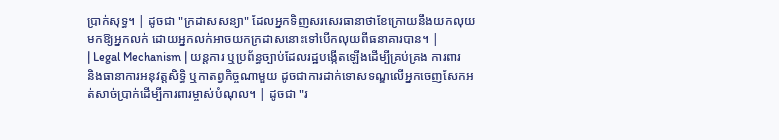ប្រាក់សុទ្ធ។ | ដូចជា "ក្រដាសសន្យា" ដែលអ្នកទិញសរសេរធានាថាខែក្រោយនឹងយកលុយមកឱ្យអ្នកលក់ ដោយអ្នកលក់អាចយកក្រដាសនោះទៅបើកលុយពីធនាគារបាន។ |
| Legal Mechanism | យន្តការ ឬប្រព័ន្ធច្បាប់ដែលរដ្ឋបង្កើតឡើងដើម្បីគ្រប់គ្រង ការពារ និងធានាការអនុវត្តសិទ្ធិ ឬកាតព្វកិច្ចណាមួយ ដូចជាការដាក់ទោសទណ្ឌលើអ្នកចេញសែកអត់សាច់ប្រាក់ដើម្បីការពារម្ចាស់បំណុល។ | ដូចជា "រ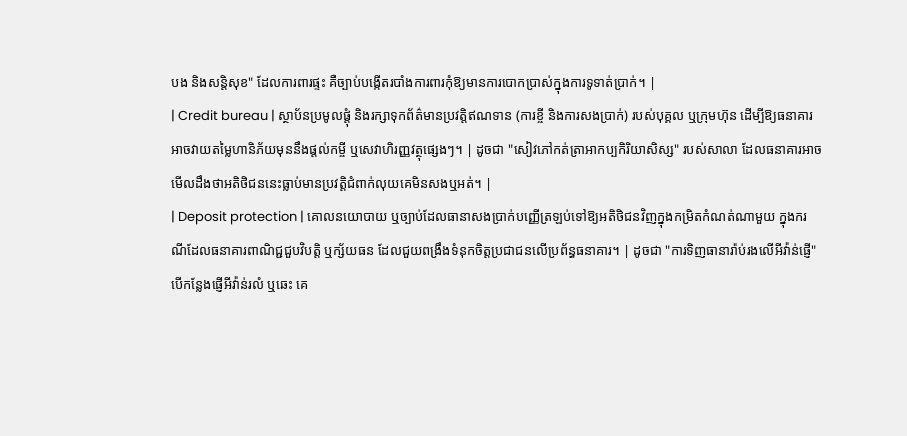បង និងសន្តិសុខ" ដែលការពារផ្ទះ គឺច្បាប់បង្កើតរបាំងការពារកុំឱ្យមានការបោកប្រាស់ក្នុងការទូទាត់ប្រាក់។ |
| Credit bureau | ស្ថាប័នប្រមូលផ្តុំ និងរក្សាទុកព័ត៌មានប្រវត្តិឥណទាន (ការខ្ចី និងការសងប្រាក់) របស់បុគ្គល ឬក្រុមហ៊ុន ដើម្បីឱ្យធនាគារអាចវាយតម្លៃហានិភ័យមុននឹងផ្តល់កម្ចី ឬសេវាហិរញ្ញវត្ថុផ្សេងៗ។ | ដូចជា "សៀវភៅកត់ត្រាអាកប្បកិរិយាសិស្ស" របស់សាលា ដែលធនាគារអាចមើលដឹងថាអតិថិជននេះធ្លាប់មានប្រវត្តិជំពាក់លុយគេមិនសងឬអត់។ |
| Deposit protection | គោលនយោបាយ ឬច្បាប់ដែលធានាសងប្រាក់បញ្ញើត្រឡប់ទៅឱ្យអតិថិជនវិញក្នុងកម្រិតកំណត់ណាមួយ ក្នុងករណីដែលធនាគារពាណិជ្ជជួបវិបត្តិ ឬក្ស័យធន ដែលជួយពង្រឹងទំនុកចិត្តប្រជាជនលើប្រព័ន្ធធនាគារ។ | ដូចជា "ការទិញធានារ៉ាប់រងលើអីវ៉ាន់ផ្ញើ" បើកន្លែងផ្ញើអីវ៉ាន់រលំ ឬឆេះ គេ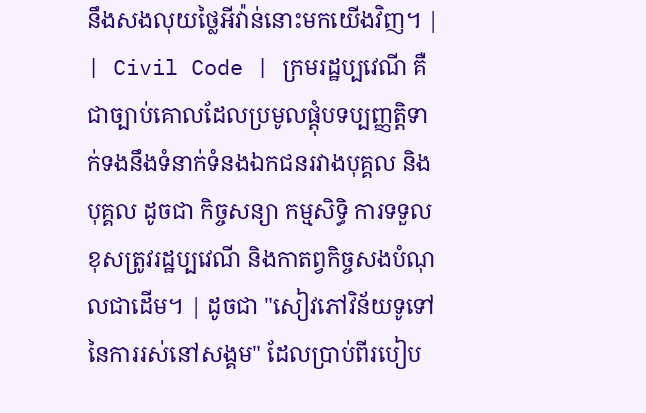នឹងសងលុយថ្លៃអីវ៉ាន់នោះមកយើងវិញ។ |
| Civil Code | ក្រមរដ្ឋប្បវេណី គឺជាច្បាប់គោលដែលប្រមូលផ្តុំបទប្បញ្ញត្តិទាក់ទងនឹងទំនាក់ទំនងឯកជនរវាងបុគ្គល និងបុគ្គល ដូចជា កិច្ចសន្យា កម្មសិទ្ធិ ការទទួលខុសត្រូវរដ្ឋប្បវេណី និងកាតព្វកិច្ចសងបំណុលជាដើម។ | ដូចជា "សៀវភៅវិន័យទូទៅនៃការរស់នៅសង្គម" ដែលប្រាប់ពីរបៀប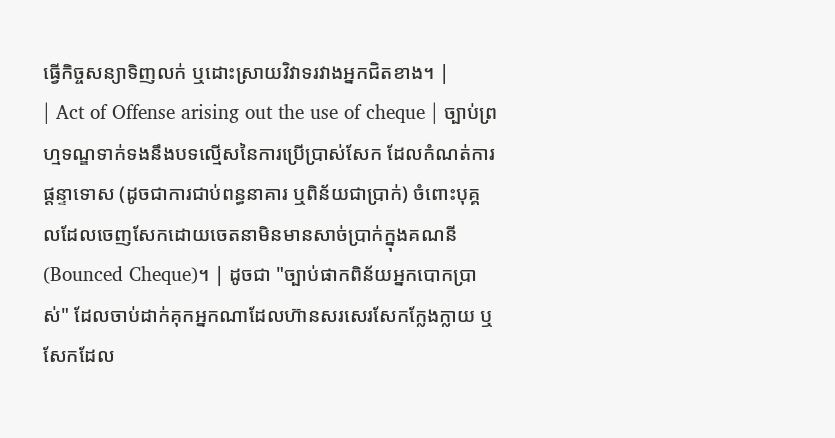ធ្វើកិច្ចសន្យាទិញលក់ ឬដោះស្រាយវិវាទរវាងអ្នកជិតខាង។ |
| Act of Offense arising out the use of cheque | ច្បាប់ព្រហ្មទណ្ឌទាក់ទងនឹងបទល្មើសនៃការប្រើប្រាស់សែក ដែលកំណត់ការផ្តន្ទាទោស (ដូចជាការជាប់ពន្ធនាគារ ឬពិន័យជាប្រាក់) ចំពោះបុគ្គលដែលចេញសែកដោយចេតនាមិនមានសាច់ប្រាក់ក្នុងគណនី (Bounced Cheque)។ | ដូចជា "ច្បាប់ផាកពិន័យអ្នកបោកប្រាស់" ដែលចាប់ដាក់គុកអ្នកណាដែលហ៊ានសរសេរសែកក្លែងក្លាយ ឬសែកដែល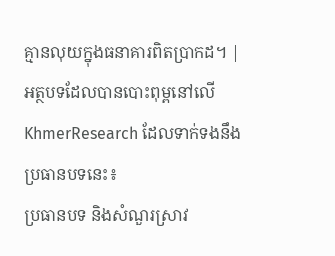គ្មានលុយក្នុងធនាគារពិតប្រាកដ។ |
អត្ថបទដែលបានបោះពុម្ពនៅលើ KhmerResearch ដែលទាក់ទងនឹងប្រធានបទនេះ៖
ប្រធានបទ និងសំណួរស្រាវ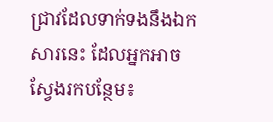ជ្រាវដែលទាក់ទងនឹងឯកសារនេះ ដែលអ្នកអាចស្វែងរកបន្ថែម៖